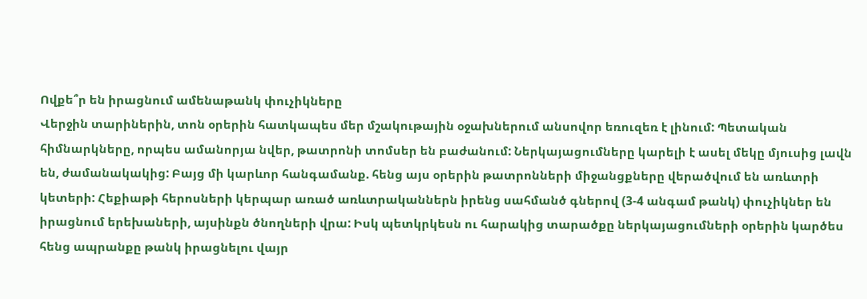Ովքե՞ր են իրացնում ամենաթանկ փուչիկները
Վերջին տարիներին, տոն օրերին հատկապես մեր մշակութային օջախներում անսովոր եռուզեռ է լինում: Պետական հիմնարկները, որպես ամանորյա նվեր, թատրոնի տոմսեր են բաժանում: Ներկայացումները կարելի է ասել մեկը մյուսից լավն են, ժամանակակից: Բայց մի կարևոր հանգամանք. հենց այս օրերին թատրոնների միջանցքները վերածվում են առևտրի կետերի: Հեքիաթի հերոսների կերպար առած առևտրականներն իրենց սահմանծ գներով (3-4 անգամ թանկ) փուչիկներ են իրացնում երեխաների, այսինքն ծնողների վրա: Իսկ պետկրկեսն ու հարակից տարածքը ներկայացումների օրերին կարծես հենց ապրանքը թանկ իրացնելու վայր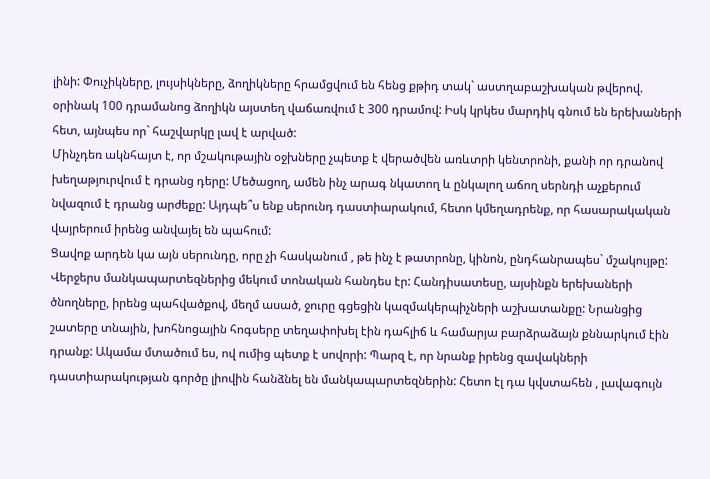լինի: Փուչիկները, լույսիկները, ձողիկները հրամցվում են հենց քթիդ տակ` աստղաբաշխական թվերով. օրինակ 100 դրամանոց ձողիկն այստեղ վաճառվում է 300 դրամով: Իսկ կրկես մարդիկ գնում են երեխաների հետ, այնպես որ` հաշվարկը լավ է արված:
Մինչդեռ ակնհայտ է, որ մշակութային օջխները չպետք է վերածվեն առևտրի կենտրոնի, քանի որ դրանով խեղաթյուրվում է դրանց դերը: Մեծացող, ամեն ինչ արագ նկատող և ընկալող աճող սերնդի աչքերում նվազում է դրանց արժեքը: Այդպե՞ս ենք սերունդ դաստիարակում, հետո կմեղադրենք, որ հասարակական վայրերում իրենց անվայել են պահում:
Ցավոք արդեն կա այն սերունդը, որը չի հասկանում , թե ինչ է թատրոնը, կինոն, ընդհանրապես` մշակույթը: Վերջերս մանկապարտեզներից մեկում տոնական հանդես էր: Հանդիսատեսը, այսինքն երեխաների ծնողները, իրենց պահվածքով, մեղմ ասած, ջուրը գցեցին կազմակերպիչների աշխատանքը: Նրանցից շատերը տնային, խոհնոցային հոգսերը տեղափոխել էին դահլիճ և համարյա բարձրաձայն քննարկում էին դրանք: Ակամա մտածում ես, ով ումից պետք է սովորի: Պարզ է, որ նրանք իրենց զավակների դաստիարակության գործը լիովին հանձնել են մանկապարտեզներին: Հետո էլ դա կվստահեն , լավագույն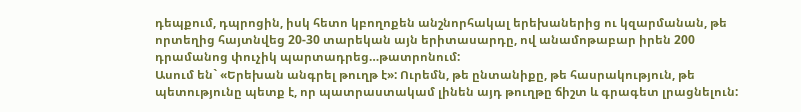դեպքում, դպրոցին, իսկ հետո կբողոքեն անշնորհակալ երեխաներից ու կզարմանան, թե որտեղից հայտնվեց 20-30 տարեկան այն երիտասարդը, ով անամոթաբար իրեն 200 դրամանոց փուչիկ պարտադրեց…թատրոնում:
Ասում են` «Երեխան անգրել թուղթ է»: Ուրեմն, թե ընտանիքը, թե հասրակություն, թե պետությունը պետք է, որ պատրաստակամ լինեն այդ թուղթը ճիշտ և գրագետ լրացնելուն: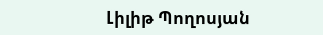Լիլիթ Պողոսյան